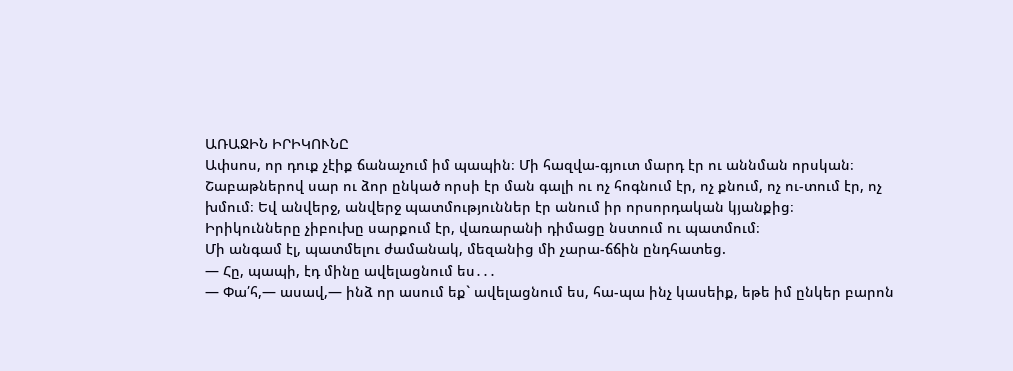ԱՌԱՋԻՆ ԻՐԻԿՈՒՆԸ
Ափսոս, որ դուք չէիք ճանաչում իմ պապին։ Մի հազվա-գյուտ մարդ էր ու աննման որսկան։ Շաբաթներով սար ու ձոր ընկած որսի էր ման գալի ու ոչ հոգնում էր, ոչ քնում, ոչ ու-տում էր, ոչ խմում։ Եվ անվերջ, անվերջ պատմություններ էր անում իր որսորդական կյանքից։
Իրիկունները չիբուխը սարքում էր, վառարանի դիմացը նստում ու պատմում։
Մի անգամ էլ, պատմելու ժամանակ, մեզանից մի չարա-ճճին ընդհատեց.
― Հը, պապի, էդ մինը ավելացնում ես․․․
― Փա՛հ,― ասավ,― ինձ որ ասում եք` ավելացնում ես, հա-պա ինչ կասեիք, եթե իմ ընկեր բարոն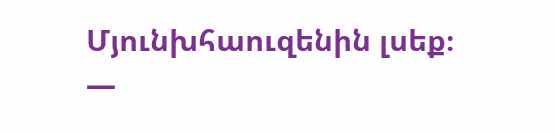Մյունխհաուզենին լսեք։
―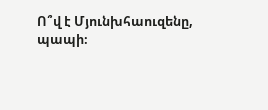Ո՞վ է Մյունխհաուզենը, պապի։